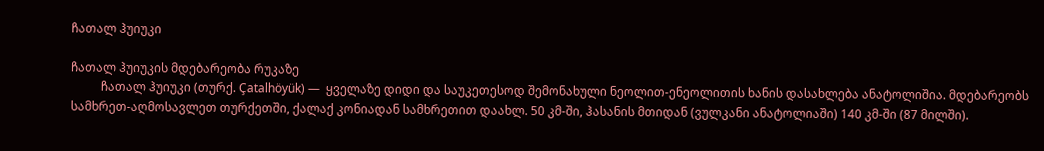ჩათალ ჰუიუკი

ჩათალ ჰუიუკის მდებარეობა რუკაზე
          ჩათალ ჰუიუკი (თურქ. Çatalhöyük) —  ყველაზე დიდი და საუკეთესოდ შემონახული ნეოლით-ენეოლითის ხანის დასახლება ანატოლიშია. მდებარეობს სამხრეთ-აღმოსავლეთ თურქეთში, ქალაქ კონიადან სამხრეთით დაახლ. 50 კმ-ში, ჰასანის მთიდან (ვულკანი ანატოლიაში) 140 კმ-ში (87 მილში).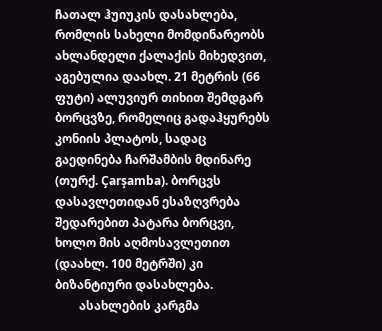ჩათალ ჰუიუკის დასახლება, რომლის სახელი მომდინარეობს ახლანდელი ქალაქის მიხედვით, აგებულია დაახლ. 21 მეტრის (66 ფუტი) ალუვიურ თიხით შემდგარ ბორცვზე, რომელიც გადაჰყურებს კონიის პლატოს, სადაც გაედინება ჩარშამბის მდინარე (თურქ. Çarşamba). ბორცვს დასავლეთიდან ესაზღვრება შედარებით პატარა ბორცვი, ხოლო მის აღმოსავლეთით (დაახლ. 100 მეტრში) კი ბიზანტიური დასახლება.
        ასახლების კარგმა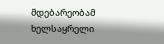მდებარეობამ ხელსაყრელი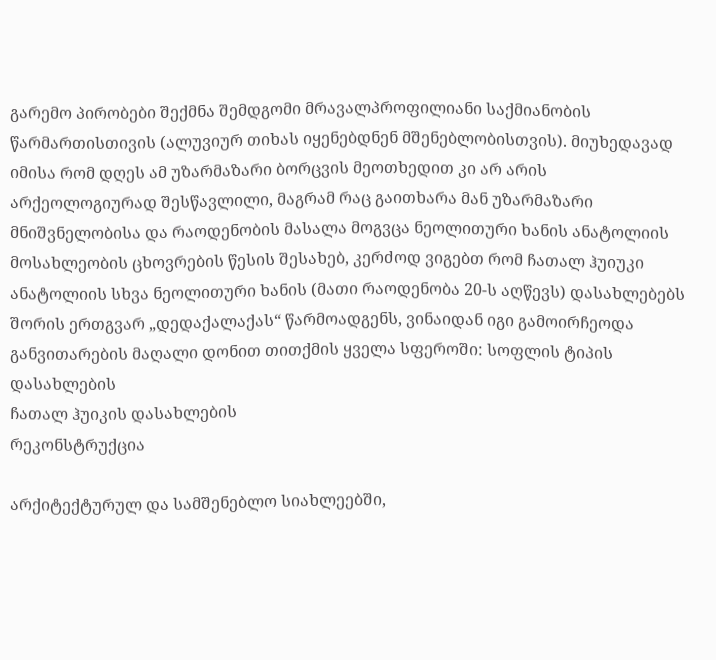გარემო პირობები შექმნა შემდგომი მრავალპროფილიანი საქმიანობის წარმართისთივის (ალუვიურ თიხას იყენებდნენ მშენებლობისთვის). მიუხედავად იმისა რომ დღეს ამ უზარმაზარი ბორცვის მეოთხედით კი არ არის არქეოლოგიურად შესწავლილი, მაგრამ რაც გაითხარა მან უზარმაზარი მნიშვნელობისა და რაოდენობის მასალა მოგვცა ნეოლითური ხანის ანატოლიის მოსახლეობის ცხოვრების წესის შესახებ, კერძოდ ვიგებთ რომ ჩათალ ჰუიუკი ანატოლიის სხვა ნეოლითური ხანის (მათი რაოდენობა 20-ს აღწევს) დასახლებებს შორის ერთგვარ „დედაქალაქას“ წარმოადგენს, ვინაიდან იგი გამოირჩეოდა განვითარების მაღალი დონით თითქმის ყველა სფეროში: სოფლის ტიპის დასახლების
ჩათალ ჰუიკის დასახლების
რეკონსტრუქცია

არქიტექტურულ და სამშენებლო სიახლეებში,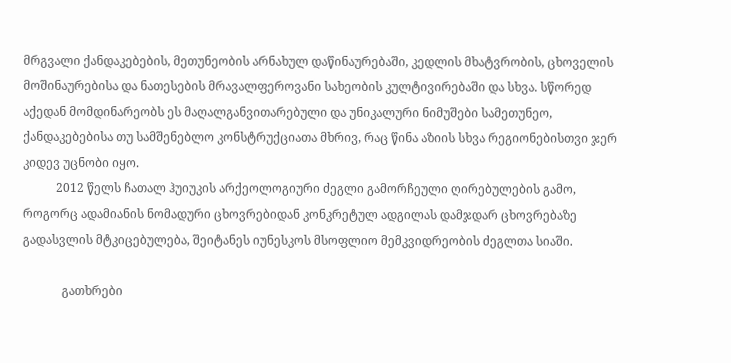მრგვალი ქანდაკებების, მეთუნეობის არნახულ დაწინაურებაში, კედლის მხატვრობის, ცხოველის მოშინაურებისა და ნათესების მრავალფეროვანი სახეობის კულტივირებაში და სხვა. სწორედ აქედან მომდინარეობს ეს მაღალგანვითარებული და უნიკალური ნიმუშები სამეთუნეო, ქანდაკებებისა თუ სამშენებლო კონსტრუქციათა მხრივ, რაც წინა აზიის სხვა რეგიონებისთვი ჯერ კიდევ უცნობი იყო.
           2012 წელს ჩათალ ჰუიუკის არქეოლოგიური ძეგლი გამორჩეული ღირებულების გამო, როგორც ადამიანის ნომადური ცხოვრებიდან კონკრეტულ ადგილას დამჯდარ ცხოვრებაზე გადასვლის მტკიცებულება, შეიტანეს იუნესკოს მსოფლიო მემკვიდრეობის ძეგლთა სიაში.

             გათხრები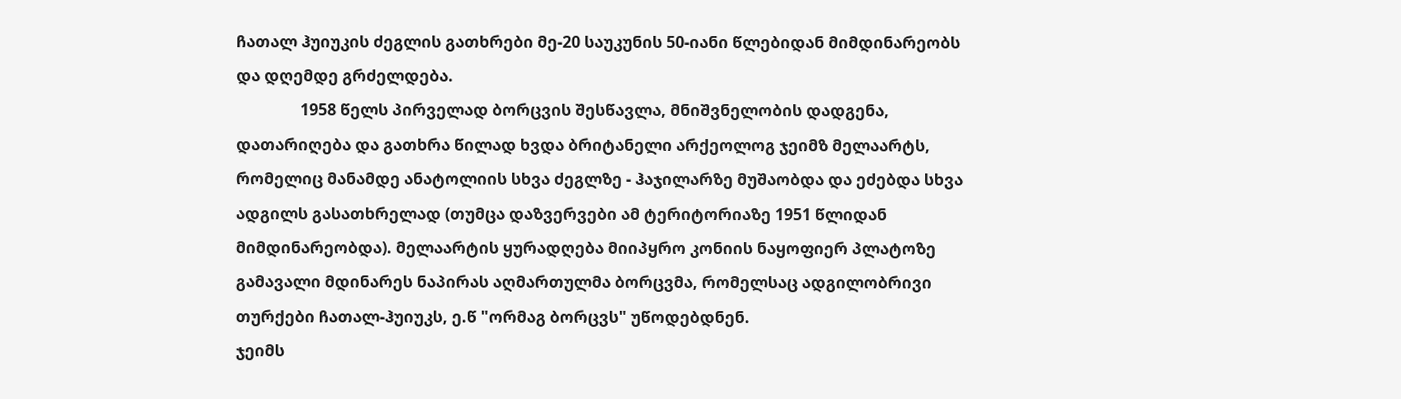ჩათალ ჰუიუკის ძეგლის გათხრები მე-20 საუკუნის 50-იანი წლებიდან მიმდინარეობს და დღემდე გრძელდება.
                1958 წელს პირველად ბორცვის შესწავლა, მნიშვნელობის დადგენა, დათარიღება და გათხრა წილად ხვდა ბრიტანელი არქეოლოგ ჯეიმზ მელაარტს, რომელიც მანამდე ანატოლიის სხვა ძეგლზე - ჰაჯილარზე მუშაობდა და ეძებდა სხვა ადგილს გასათხრელად (თუმცა დაზვერვები ამ ტერიტორიაზე 1951 წლიდან მიმდინარეობდა). მელაარტის ყურადღება მიიპყრო კონიის ნაყოფიერ პლატოზე გამავალი მდინარეს ნაპირას აღმართულმა ბორცვმა, რომელსაც ადგილობრივი თურქები ჩათალ-ჰუიუკს, ე.წ "ორმაგ ბორცვს" უწოდებდნენ.
ჯეიმს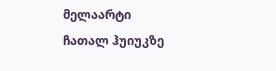მელაარტი ჩათალ ჰუიუკზე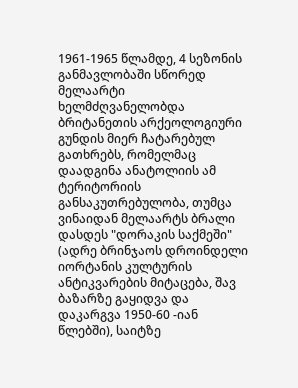1961-1965 წლამდე, 4 სეზონის განმავლობაში სწორედ მელაარტი ხელმძღვანელობდა ბრიტანეთის არქეოლოგიური გუნდის მიერ ჩატარებულ გათხრებს, რომელმაც დაადგინა ანატოლიის ამ ტერიტორიის განსაკუთრებულობა, თუმცა ვინაიდან მელაარტს ბრალი დასდეს "დორაკის საქმეში" (ადრე ბრინჯაოს დროინდელი იორტანის კულტურის ანტიკვარების მიტაცება, შავ ბაზარზე გაყიდვა და დაკარგვა 1950-60 -იან წლებში), საიტზე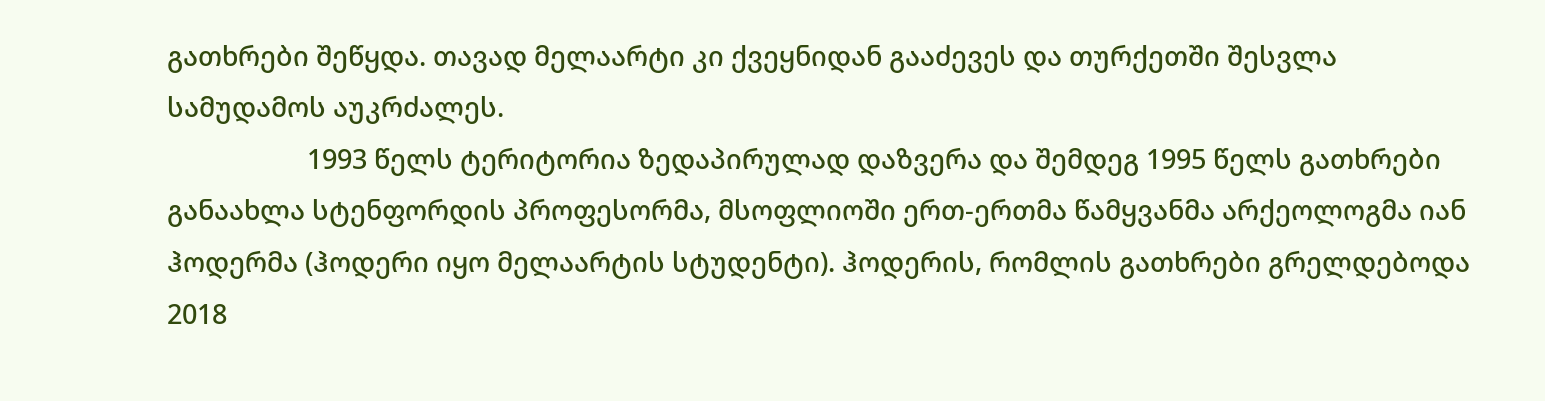გათხრები შეწყდა. თავად მელაარტი კი ქვეყნიდან გააძევეს და თურქეთში შესვლა სამუდამოს აუკრძალეს.
                    1993 წელს ტერიტორია ზედაპირულად დაზვერა და შემდეგ 1995 წელს გათხრები განაახლა სტენფორდის პროფესორმა, მსოფლიოში ერთ-ერთმა წამყვანმა არქეოლოგმა იან ჰოდერმა (ჰოდერი იყო მელაარტის სტუდენტი). ჰოდერის, რომლის გათხრები გრელდებოდა 2018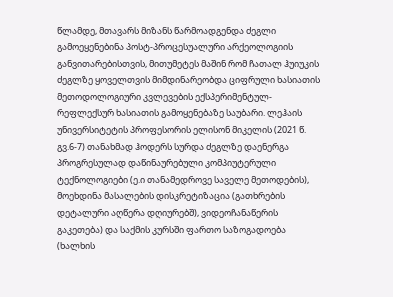წლამდე, მთავარს მიზანს წარმოადგენდა ძეგლი გამოეყენებინა პოსტ-პროცესუალური არქეოლოგიის განვითარებისთვის, მითუმეტეს მაშინ რომ ჩათალ ჰუიუკის ძეგლზე ყოველთვის მიმდინარეობდა ციფრული ხასიათის მეთოდოლოგიური კვლევების ექსპერიმენტულ-რეფლექსურ ხასიათის გამოყენებაზე საუბარი. ლეჰაის უნივერსიტეტის პროფესორის ელისონ მიკელის (2021 წ. გვ.6-7) თანახმად ჰოდერს სურდა ძეგლზე დაენერგა პროგრესულად დაწინაურებული კომპიუტერული ტექნოლოგიები (ე.ი თანამედროვე საველე მეთოდების), მოეხდინა მასალების დისკრეტიზაცია (გათხრების დეტალური აღწერა დღიურებშ), ვიდეოჩანაწერის გაკეთება) და საქმის კურსში ფართო საზოგადოება (ხალხის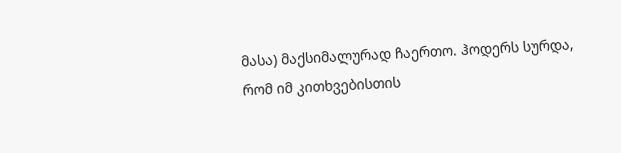მასა) მაქსიმალურად ჩაერთო. ჰოდერს სურდა, რომ იმ კითხვებისთის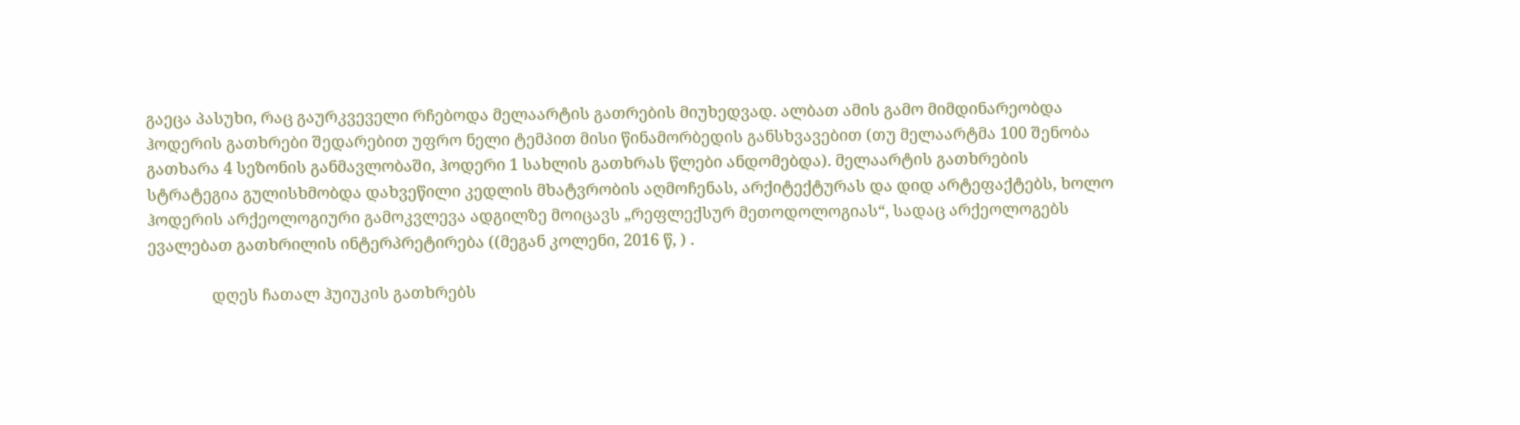გაეცა პასუხი, რაც გაურკვეველი რჩებოდა მელაარტის გათრების მიუხედვად. ალბათ ამის გამო მიმდინარეობდა ჰოდერის გათხრები შედარებით უფრო ნელი ტემპით მისი წინამორბედის განსხვავებით (თუ მელაარტმა 100 შენობა გათხარა 4 სეზონის განმავლობაში, ჰოდერი 1 სახლის გათხრას წლები ანდომებდა). მელაარტის გათხრების სტრატეგია გულისხმობდა დახვეწილი კედლის მხატვრობის აღმოჩენას, არქიტექტურას და დიდ არტეფაქტებს, ხოლო ჰოდერის არქეოლოგიური გამოკვლევა ადგილზე მოიცავს „რეფლექსურ მეთოდოლოგიას“, სადაც არქეოლოგებს ევალებათ გათხრილის ინტერპრეტირება ((მეგან კოლენი, 2016 წ, ) .

                დღეს ჩათალ ჰუიუკის გათხრებს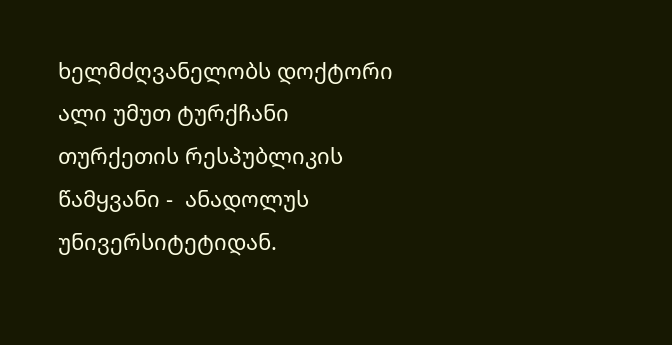ხელმძღვანელობს დოქტორი ალი უმუთ ტურქჩანი თურქეთის რესპუბლიკის წამყვანი -  ანადოლუს უნივერსიტეტიდან.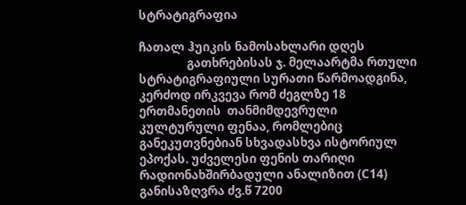სტრატიგრაფია

ჩათალ ჰუიკის ნამოსახლარი დღეს
                გათხრებისას ჯ. მელაარტმა რთული სტრატიგრაფიული სურათი წარმოადგინა, კერძოდ ირკვევა რომ ძეგლზე 18 ერთმანეთის  თანმიმდევრული კულტურული ფენაა, რომლებიც განეკუთვნებიან სხვადასხვა ისტორიულ ეპოქას. უძველესი ფენის თარიღი რადიონახშირბადული ანალიზით (C14) განისაზღვრა ძვ.წ 7200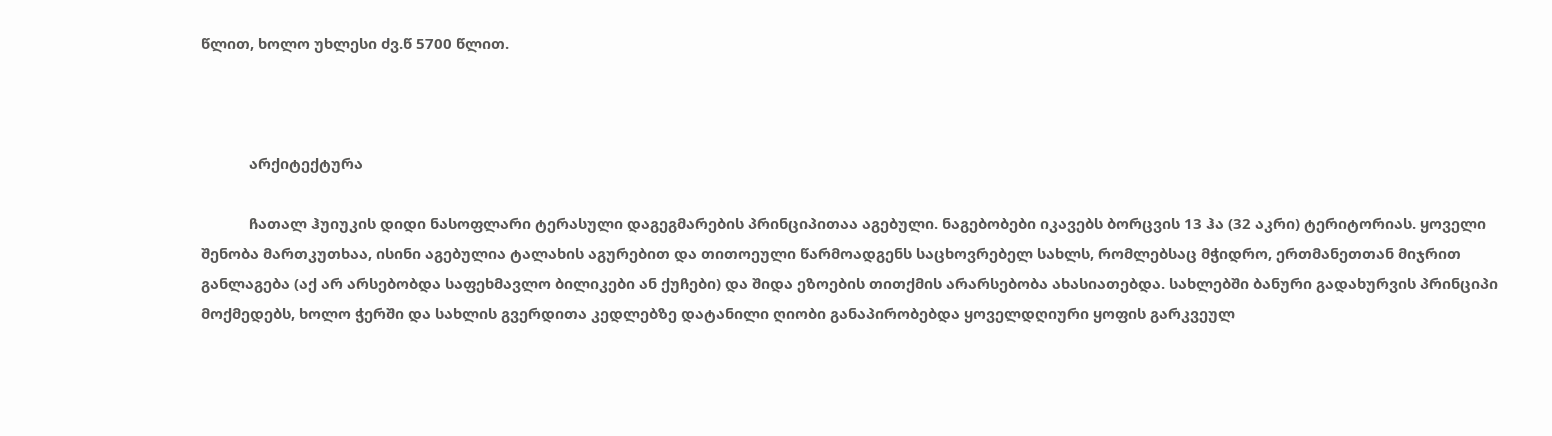წლით, ხოლო უხლესი ძვ.წ 5700 წლით.



            არქიტექტურა

            ჩათალ ჰუიუკის დიდი ნასოფლარი ტერასული დაგეგმარების პრინციპითაა აგებული. ნაგებობები იკავებს ბორცვის 13 ჰა (32 აკრი) ტერიტორიას. ყოველი შენობა მართკუთხაა, ისინი აგებულია ტალახის აგურებით და თითოეული წარმოადგენს საცხოვრებელ სახლს, რომლებსაც მჭიდრო, ერთმანეთთან მიჯრით განლაგება (აქ არ არსებობდა საფეხმავლო ბილიკები ან ქუჩები) და შიდა ეზოების თითქმის არარსებობა ახასიათებდა. სახლებში ბანური გადახურვის პრინციპი მოქმედებს, ხოლო ჭერში და სახლის გვერდითა კედლებზე დატანილი ღიობი განაპირობებდა ყოველდღიური ყოფის გარკვეულ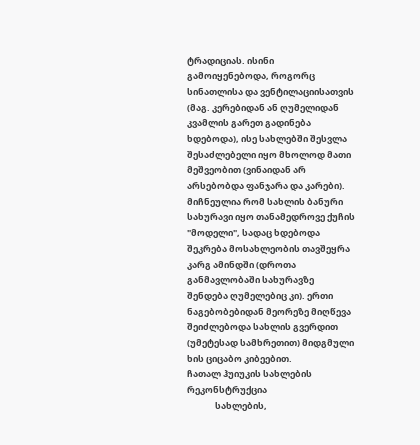ტრადიციას. ისინი გამოიყენებოდა, როგორც სინათლისა და ვენტილაციისათვის (მაგ. კერებიდან ან ღუმელიდან კვამლის გარეთ გადინება ხდებოდა), ისე სახლებში შესვლა შესაძლებელი იყო მხოლოდ მათი მეშვეობით (ვინაიდან არ არსებობდა ფანჯარა და კარები). მიჩნეულია რომ სახლის ბანური სახურავი იყო თანამედროვე ქუჩის "მოდელი", სადაც ხდებოდა შეკრება მოსახლეობის თავშეყრა კარგ ამინდში (დროთა განმავლობაში სახურავზე შენდება ღუმელებიც კი). ერთი ნაგებობებიდან მეორეზე მიღწევა შეიძლებოდა სახლის გვერდით (უმეტესად სამხრეთით) მიდგმული ხის ციცაბო კიბეებით.
ჩათალ ჰუიუკის სახლების რეკონსტრუქცია
              სახლების,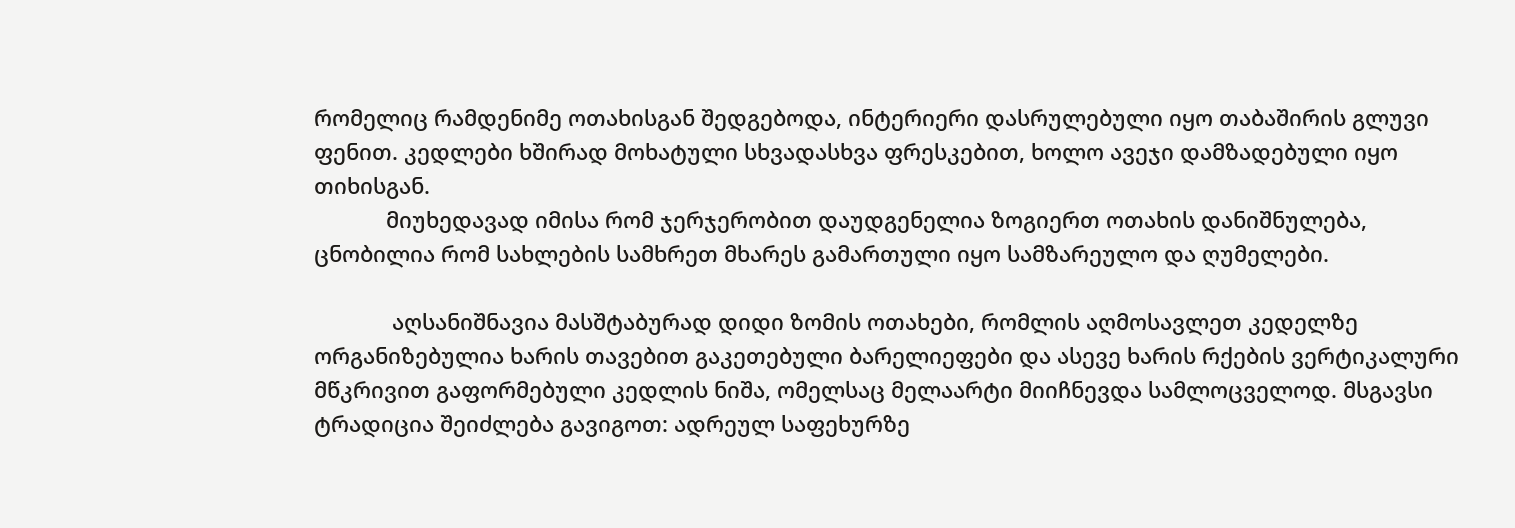რომელიც რამდენიმე ოთახისგან შედგებოდა, ინტერიერი დასრულებული იყო თაბაშირის გლუვი ფენით. კედლები ხშირად მოხატული სხვადასხვა ფრესკებით, ხოლო ავეჯი დამზადებული იყო თიხისგან.
            მიუხედავად იმისა რომ ჯერჯერობით დაუდგენელია ზოგიერთ ოთახის დანიშნულება, ცნობილია რომ სახლების სამხრეთ მხარეს გამართული იყო სამზარეულო და ღუმელები.

             აღსანიშნავია მასშტაბურად დიდი ზომის ოთახები, რომლის აღმოსავლეთ კედელზე ორგანიზებულია ხარის თავებით გაკეთებული ბარელიეფები და ასევე ხარის რქების ვერტიკალური მწკრივით გაფორმებული კედლის ნიშა, ომელსაც მელაარტი მიიჩნევდა სამლოცველოდ. მსგავსი ტრადიცია შეიძლება გავიგოთ: ადრეულ საფეხურზე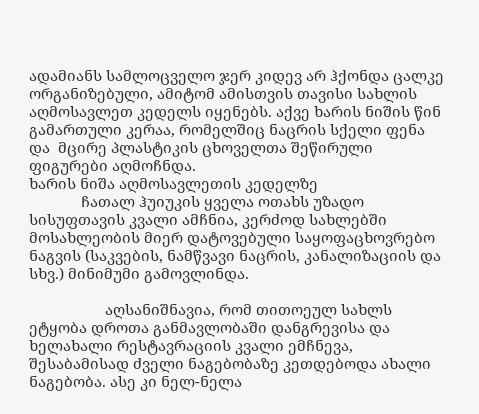ადამიანს სამლოცველო ჯერ კიდევ არ ჰქონდა ცალკე ორგანიზებული, ამიტომ ამისთვის თავისი სახლის აღმოსავლეთ კედელს იყენებს. აქვე ხარის ნიშის წინ გამართული კერაა, რომელშიც ნაცრის სქელი ფენა და  მცირე პლასტიკის ცხოველთა შეწირული ფიგურები აღმოჩნდა.
ხარის ნიშა აღმოსავლეთის კედელზე
             ჩათალ ჰუიუკის ყველა ოთახს უზადო სისუფთავის კვალი ამჩნია, კერძოდ სახლებში მოსახლეობის მიერ დატოვებული საყოფაცხოვრებო ნაგვის (საკვების, ნამწვავი ნაცრის, კანალიზაციის და სხვ.) მინიმუმი გამოვლინდა.

                   აღსანიშნავია, რომ თითოეულ სახლს ეტყობა დროთა განმავლობაში დანგრევისა და ხელახალი რესტავრაციის კვალი ემჩნევა, შესაბამისად ძველი ნაგებობაზე კეთდებოდა ახალი ნაგებობა. ასე კი ნელ-ნელა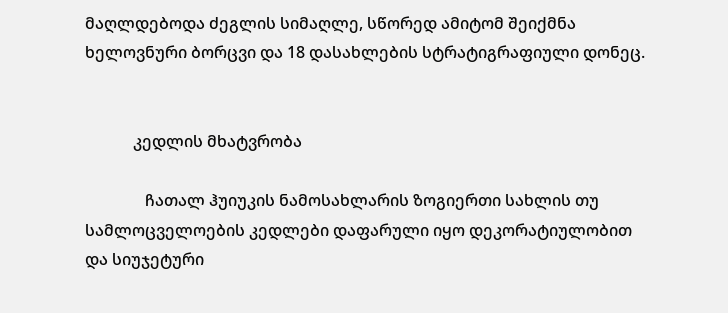მაღლდებოდა ძეგლის სიმაღლე, სწორედ ამიტომ შეიქმნა ხელოვნური ბორცვი და 18 დასახლების სტრატიგრაფიული დონეც.


            კედლის მხატვრობა

               ჩათალ ჰუიუკის ნამოსახლარის ზოგიერთი სახლის თუ სამლოცველოების კედლები დაფარული იყო დეკორატიულობით და სიუჯეტური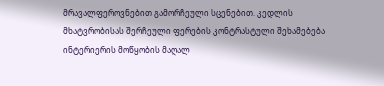მრავალფეროვნებით გამორჩეული სცენებით. კედლის მხატვრობისას შერჩეული ფერების კონტრასტული შეხამებება ინტერიერის მოწყობის მაღალ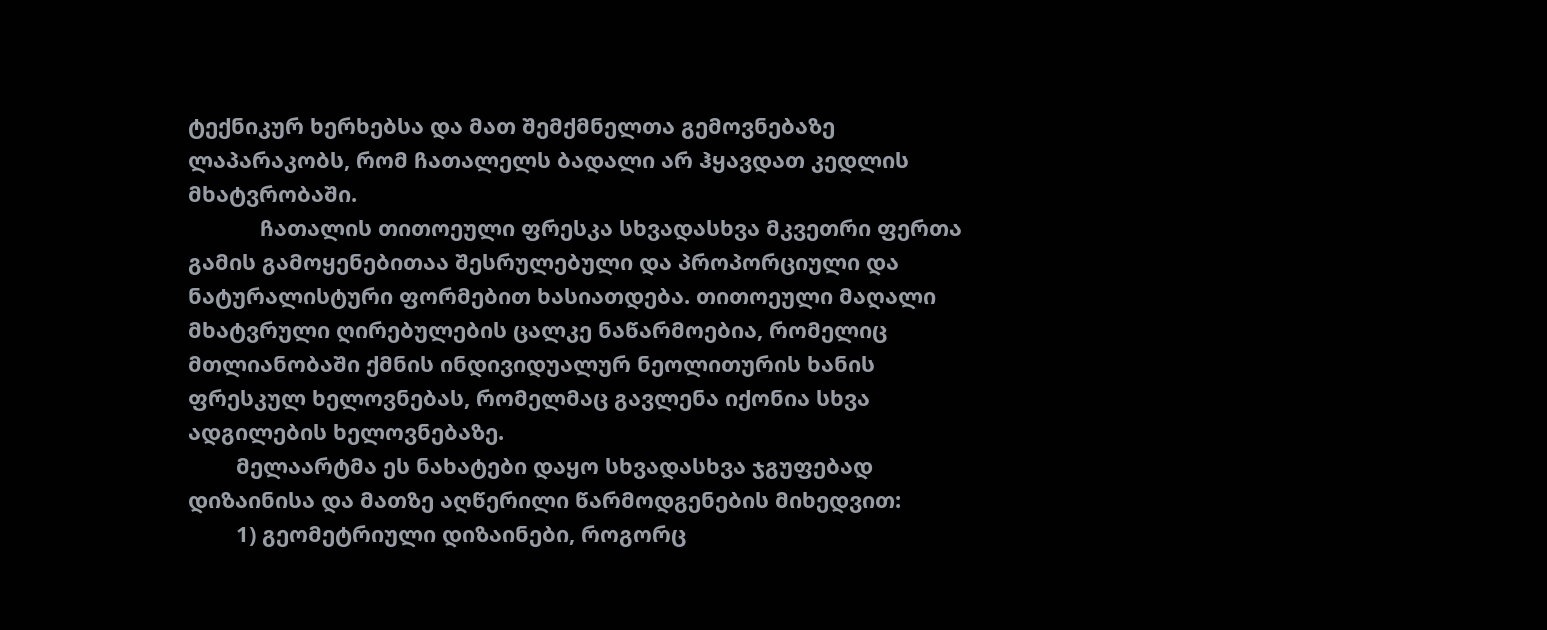ტექნიკურ ხერხებსა და მათ შემქმნელთა გემოვნებაზე ლაპარაკობს, რომ ჩათალელს ბადალი არ ჰყავდათ კედლის მხატვრობაში.
            ჩათალის თითოეული ფრესკა სხვადასხვა მკვეთრი ფერთა გამის გამოყენებითაა შესრულებული და პროპორციული და ნატურალისტური ფორმებით ხასიათდება. თითოეული მაღალი მხატვრული ღირებულების ცალკე ნაწარმოებია, რომელიც მთლიანობაში ქმნის ინდივიდუალურ ნეოლითურის ხანის ფრესკულ ხელოვნებას, რომელმაც გავლენა იქონია სხვა ადგილების ხელოვნებაზე.
        მელაარტმა ეს ნახატები დაყო სხვადასხვა ჯგუფებად დიზაინისა და მათზე აღწერილი წარმოდგენების მიხედვით:
        1) გეომეტრიული დიზაინები, როგორც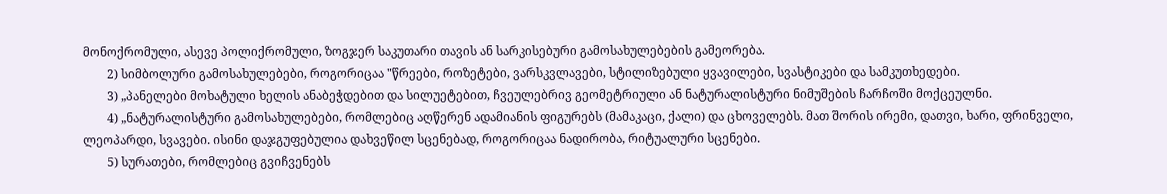მონოქრომული, ასევე პოლიქრომული, ზოგჯერ საკუთარი თავის ან სარკისებური გამოსახულებების გამეორება.
        2) სიმბოლური გამოსახულებები, როგორიცაა "წრეები, როზეტები, ვარსკვლავები, სტილიზებული ყვავილები, სვასტიკები და სამკუთხედები.
        3) „პანელები მოხატული ხელის ანაბეჭდებით და სილუეტებით, ჩვეულებრივ გეომეტრიული ან ნატურალისტური ნიმუშების ჩარჩოში მოქცეულნი.
        4) „ნატურალისტური გამოსახულებები, რომლებიც აღწერენ ადამიანის ფიგურებს (მამაკაცი, ქალი) და ცხოველებს. მათ შორის ირემი, დათვი, ხარი, ფრინველი, ლეოპარდი, სვავები. ისინი დაჯგუფებულია დახვეწილ სცენებად, როგორიცაა ნადირობა, რიტუალური სცენები.
        5) სურათები, რომლებიც გვიჩვენებს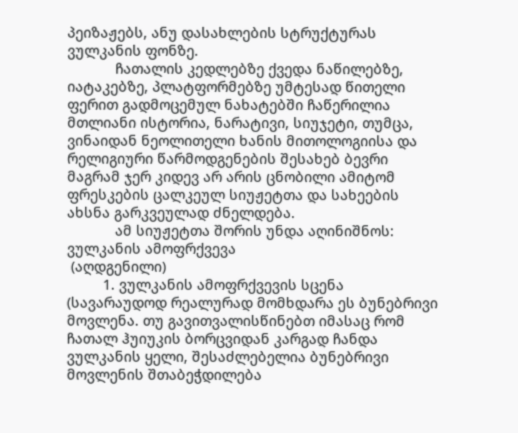პეიზაჟებს, ანუ დასახლების სტრუქტურას ვულკანის ფონზე.
            ჩათალის კედლებზე ქვედა ნაწილებზე, იატაკებზე, პლატფორმებზე უმტესად წითელი ფერით გადმოცემულ ნახატებში ჩაწერილია მთლიანი ისტორია, ნარატივი, სიუჯეტი, თუმცა, ვინაიდან ნეოლითელი ხანის მითოლოგიისა და რელიგიური წარმოდგენების შესახებ ბევრი მაგრამ ჯერ კიდევ არ არის ცნობილი ამიტომ ფრესკების ცალკეულ სიუჟეტთა და სახეების ახსნა გარკვეულად ძნელდება.
            ამ სიუჟეტთა შორის უნდა აღინიშნოს:
ვულკანის ამოფრქვევა
 (აღდგენილი)
         1. ვულკანის ამოფრქვევის სცენა (სავარაუდოდ რეალურად მომხდარა ეს ბუნებრივი მოვლენა. თუ გავითვალისწინებთ იმასაც რომ ჩათალ ჰუიუკის ბორცვიდან კარგად ჩანდა ვულკანის ყელი, შესაძლებელია ბუნებრივი მოვლენის შთაბეჭდილება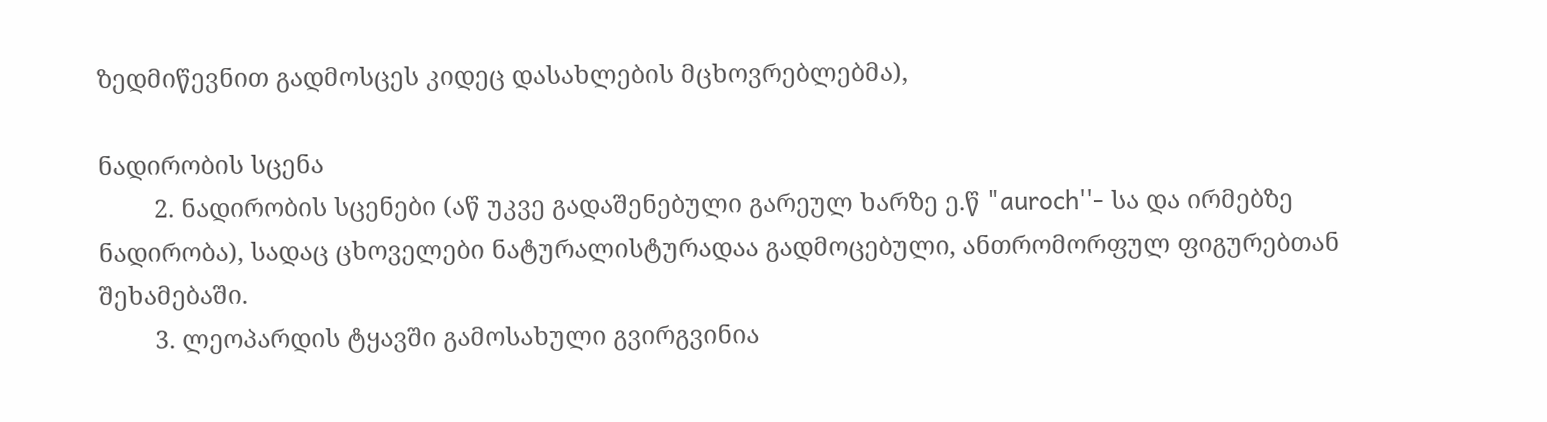ზედმიწევნით გადმოსცეს კიდეც დასახლების მცხოვრებლებმა),

ნადირობის სცენა
        2. ნადირობის სცენები (აწ უკვე გადაშენებული გარეულ ხარზე ე.წ "auroch''- სა და ირმებზე ნადირობა), სადაც ცხოველები ნატურალისტურადაა გადმოცებული, ანთრომორფულ ფიგურებთან შეხამებაში.
        3. ლეოპარდის ტყავში გამოსახული გვირგვინია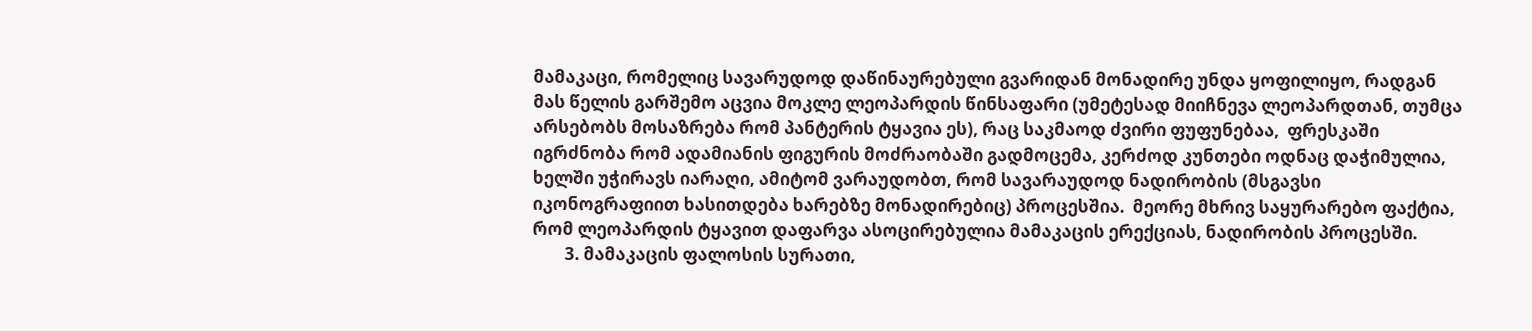მამაკაცი, რომელიც სავარუდოდ დაწინაურებული გვარიდან მონადირე უნდა ყოფილიყო, რადგან მას წელის გარშემო აცვია მოკლე ლეოპარდის წინსაფარი (უმეტესად მიიჩნევა ლეოპარდთან, თუმცა არსებობს მოსაზრება რომ პანტერის ტყავია ეს), რაც საკმაოდ ძვირი ფუფუნებაა,  ფრესკაში იგრძნობა რომ ადამიანის ფიგურის მოძრაობაში გადმოცემა, კერძოდ კუნთები ოდნაც დაჭიმულია, ხელში უჭირავს იარაღი, ამიტომ ვარაუდობთ, რომ სავარაუდოდ ნადირობის (მსგავსი იკონოგრაფიით ხასითდება ხარებზე მონადირებიც) პროცესშია.  მეორე მხრივ საყურარებო ფაქტია, რომ ლეოპარდის ტყავით დაფარვა ასოცირებულია მამაკაცის ერექციას, ნადირობის პროცესში.
        3. მამაკაცის ფალოსის სურათი,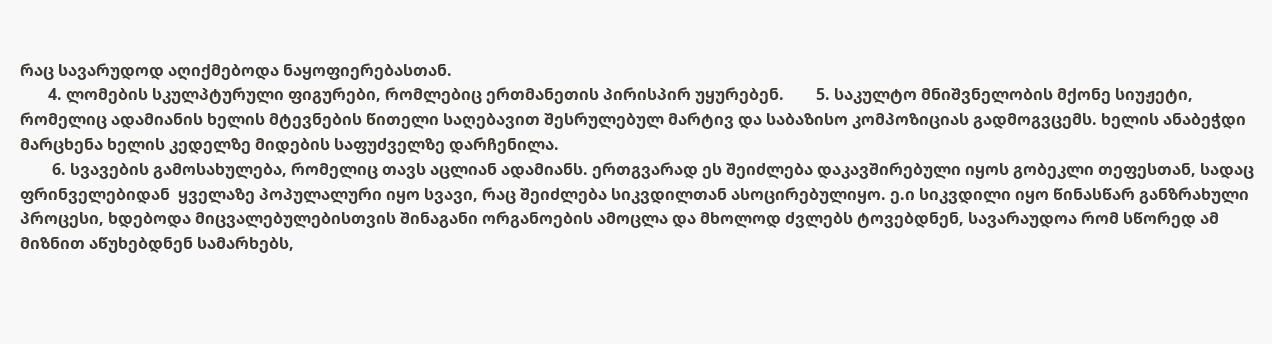რაც სავარუდოდ აღიქმებოდა ნაყოფიერებასთან.
       4. ლომების სკულპტურული ფიგურები, რომლებიც ერთმანეთის პირისპირ უყურებენ.        5. საკულტო მნიშვნელობის მქონე სიუჟეტი, რომელიც ადამიანის ხელის მტევნების წითელი საღებავით შესრულებულ მარტივ და საბაზისო კომპოზიციას გადმოგვცემს. ხელის ანაბეჭდი მარცხენა ხელის კედელზე მიდების საფუძველზე დარჩენილა.
        6. სვავების გამოსახულება, რომელიც თავს აცლიან ადამიანს. ერთგვარად ეს შეიძლება დაკავშირებული იყოს გობეკლი თეფესთან, სადაც ფრინველებიდან  ყველაზე პოპულალური იყო სვავი, რაც შეიძლება სიკვდილთან ასოცირებულიყო. ე.ი სიკვდილი იყო წინასწარ განზრახული პროცესი, ხდებოდა მიცვალებულებისთვის შინაგანი ორგანოების ამოცლა და მხოლოდ ძვლებს ტოვებდნენ, სავარაუდოა რომ სწორედ ამ მიზნით აწუხებდნენ სამარხებს,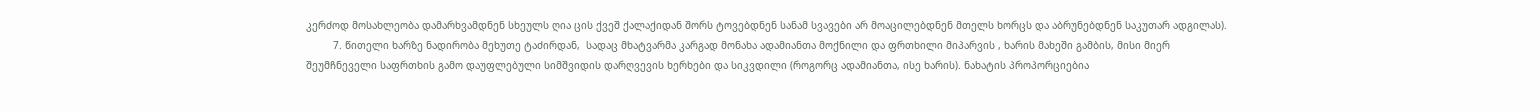კერძოდ მოსახლეობა დამარხვამდნენ სხეულს ღია ცის ქვეშ ქალაქიდან შორს ტოვებდნენ სანამ სვავები არ მოაცილებდნენ მთელს ხორცს და აბრუნებდნენ საკუთარ ადგილას).
         7. წითელი ხარზე ნადირობა მეხუთე ტაძირდან,  სადაც მხატვარმა კარგად მონახა ადამიანთა მოქნილი და ფრთხილი მიპარვის , ხარის მახეში გამბის, მისი მიერ
შეუმჩნეველი საფრთხის გამო დაუფლებული სიმშვიდის დარღვევის ხერხები და სიკვდილი (როგორც ადამიანთა, ისე ხარის). ნახატის პროპორციებია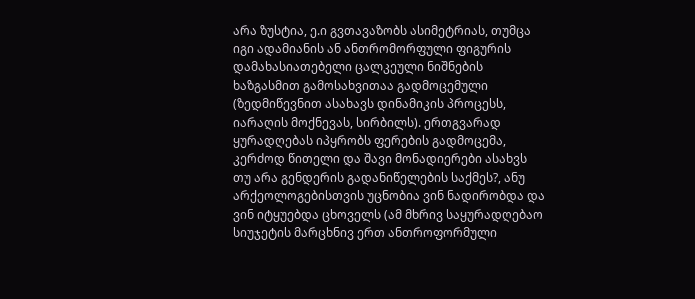არა ზუსტია, ე.ი გვთავაზობს ასიმეტრიას, თუმცა იგი ადამიანის ან ანთრომორფული ფიგურის დამახასიათებელი ცალკეული ნიშნების ხაზგასმით გამოსახვითაა გადმოცემული (ზედმიწევნით ასახავს დინამიკის პროცესს, იარაღის მოქნევას, სირბილს). ერთგვარად ყურადღებას იპყრობს ფერების გადმოცემა, კერძოდ წითელი და შავი მონადიერები ასახვს თუ არა გენდერის გადანიწელების საქმეს?, ანუ არქეოლოგებისთვის უცნობია ვინ ნადირობდა და ვინ იტყუებდა ცხოველს (ამ მხრივ საყურადღებაო სიუჯეტის მარცხნივ ერთ ანთროფორმული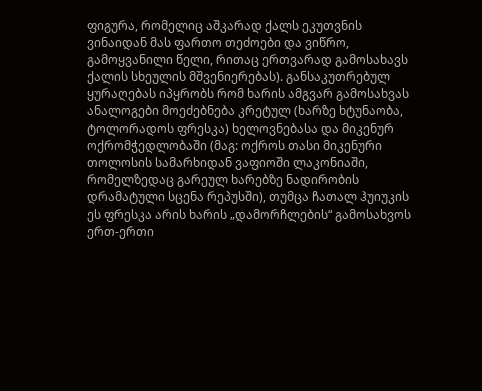ფიგურა, რომელიც აშკარად ქალს ეკუთვნის ვინაიდან მას ფართო თეძოები და ვიწრო, გამოყვანილი წელი, რითაც ერთვარად გამოსახავს ქალის სხეულის მშვენიერებას). განსაკუთრებულ ყურაღებას იპყრობს რომ ხარის ამგვარ გამოსახვას ანალოგები მოეძებნება კრეტულ (ხარზე ხტუნაობა, ტოლორადოს ფრესკა) ხელოვნებასა და მიკენურ ოქრომჭედლობაში (მაგ: ოქროს თასი მიკენური თოლოსის სამარხიდან ვაფიოში ლაკონიაში, რომელზედაც გარეულ ხარებზე ნადირობის დრამატული სცენა რეპუსში), თუმცა ჩათალ ჰუიუკის ეს ფრესკა არის ხარის „დამორჩლების“ გამოსახვოს ერთ-ერთი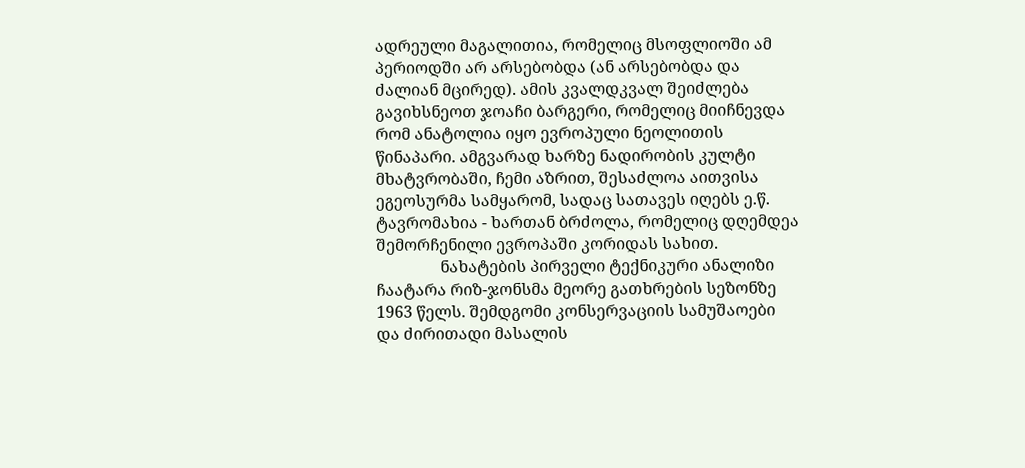ადრეული მაგალითია, რომელიც მსოფლიოში ამ პერიოდში არ არსებობდა (ან არსებობდა და ძალიან მცირედ). ამის კვალდკვალ შეიძლება გავიხსნეოთ ჯოაჩი ბარგერი, რომელიც მიიჩნევდა რომ ანატოლია იყო ევროპული ნეოლითის წინაპარი. ამგვარად ხარზე ნადირობის კულტი მხატვრობაში, ჩემი აზრით, შესაძლოა აითვისა ეგეოსურმა სამყარომ, სადაც სათავეს იღებს ე.წ. ტავრომახია - ხართან ბრძოლა, რომელიც დღემდეა შემორჩენილი ევროპაში კორიდას სახით.
                ნახატების პირველი ტექნიკური ანალიზი ჩაატარა რიზ-ჯონსმა მეორე გათხრების სეზონზე 1963 წელს. შემდგომი კონსერვაციის სამუშაოები და ძირითადი მასალის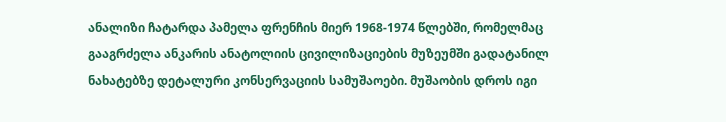ანალიზი ჩატარდა პამელა ფრენჩის მიერ 1968-1974 წლებში, რომელმაც გააგრძელა ანკარის ანატოლიის ცივილიზაციების მუზეუმში გადატანილ ნახატებზე დეტალური კონსერვაციის სამუშაოები. მუშაობის დროს იგი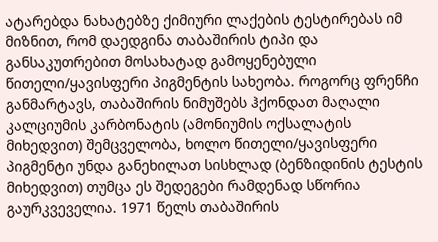ატარებდა ნახატებზე ქიმიური ლაქების ტესტირებას იმ მიზნით, რომ დაედგინა თაბაშირის ტიპი და განსაკუთრებით მოსახატად გამოყენებული წითელი/ყავისფერი პიგმენტის სახეობა. როგორც ფრენჩი განმარტავს, თაბაშირის ნიმუშებს ჰქონდათ მაღალი კალციუმის კარბონატის (ამონიუმის ოქსალატის მიხედვით) შემცველობა, ხოლო წითელი/ყავისფერი პიგმენტი უნდა განეხილათ სისხლად (ბენზიდინის ტესტის მიხედვით) თუმცა ეს შედეგები რამდენად სწორია გაურკვეველია. 1971 წელს თაბაშირის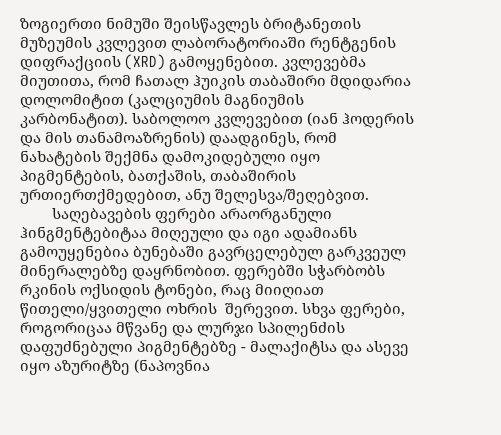ზოგიერთი ნიმუში შეისწავლეს ბრიტანეთის მუზეუმის კვლევით ლაბორატორიაში რენტგენის დიფრაქციის (XRD) გამოყენებით. კვლევებმა მიუთითა, რომ ჩათალ ჰუიკის თაბაშირი მდიდარია დოლომიტით (კალციუმის მაგნიუმის კარბონატით). საბოლოო კვლევებით (იან ჰოდერის და მის თანამოაზრენის) დაადგინეს, რომ ნახატების შექმნა დამოკიდებული იყო პიგმენტების, ბათქაშის, თაბაშირის ურთიერთქმედებით, ანუ შელესვა/შეღებვით.
        საღებავების ფერები არაორგანული ჰინგმენტებიტაა მიღეული და იგი ადამიანს გამოუყენებია ბუნებაში გავრცელებულ გარკვეულ მინერალებზე დაყრნობით. ფერებში სჭარბობს რკინის ოქსიდის ტონები, რაც მიიღიათ წითელი/ყვითელი ოხრის  შერევით. სხვა ფერები, როგორიცაა მწვანე და ლურჯი სპილენძის დაფუძნებული პიგმენტებზე - მალაქიტსა და ასევე იყო აზურიტზე (ნაპოვნია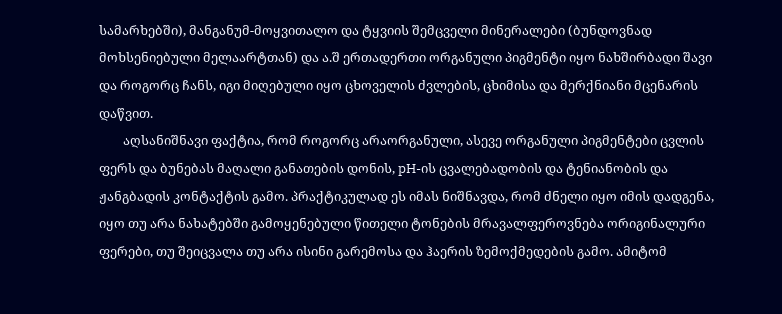სამარხებში), მანგანუმ-მოყვითალო და ტყვიის შემცველი მინერალები (ბუნდოვნად მოხსენიებული მელაარტთან) და ა.შ ერთადერთი ორგანული პიგმენტი იყო ნახშირბადი შავი და როგორც ჩანს, იგი მიღებული იყო ცხოველის ძვლების, ცხიმისა და მერქნიანი მცენარის დაწვით.
        აღსანიშნავი ფაქტია, რომ როგორც არაორგანული, ასევე ორგანული პიგმენტები ცვლის ფერს და ბუნებას მაღალი განათების დონის, pH-ის ცვალებადობის და ტენიანობის და ჟანგბადის კონტაქტის გამო. პრაქტიკულად ეს იმას ნიშნავდა, რომ ძნელი იყო იმის დადგენა, იყო თუ არა ნახატებში გამოყენებული წითელი ტონების მრავალფეროვნება ორიგინალური ფერები, თუ შეიცვალა თუ არა ისინი გარემოსა და ჰაერის ზემოქმედების გამო. ამიტომ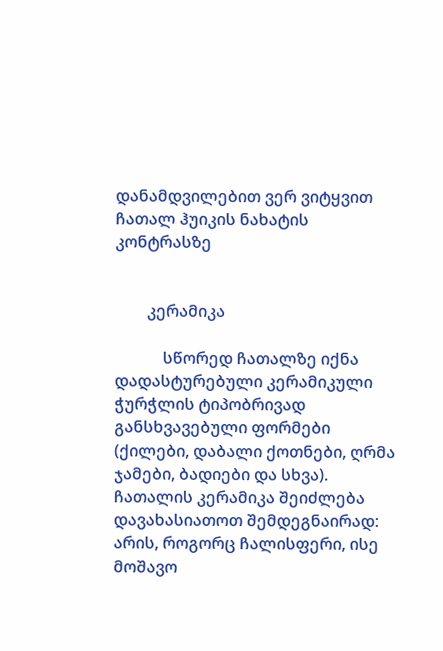დანამდვილებით ვერ ვიტყვით ჩათალ ჰუიკის ნახატის კონტრასზე


        კერამიკა

            სწორედ ჩათალზე იქნა დადასტურებული კერამიკული ჭურჭლის ტიპობრივად განსხვავებული ფორმები (ქილები, დაბალი ქოთნები, ღრმა ჯამები, ბადიები და სხვა). ჩათალის კერამიკა შეიძლება დავახასიათოთ შემდეგნაირად: არის, როგორც ჩალისფერი, ისე მოშავო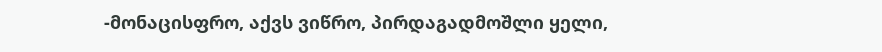-მონაცისფრო, აქვს ვიწრო, პირდაგადმოშლი ყელი,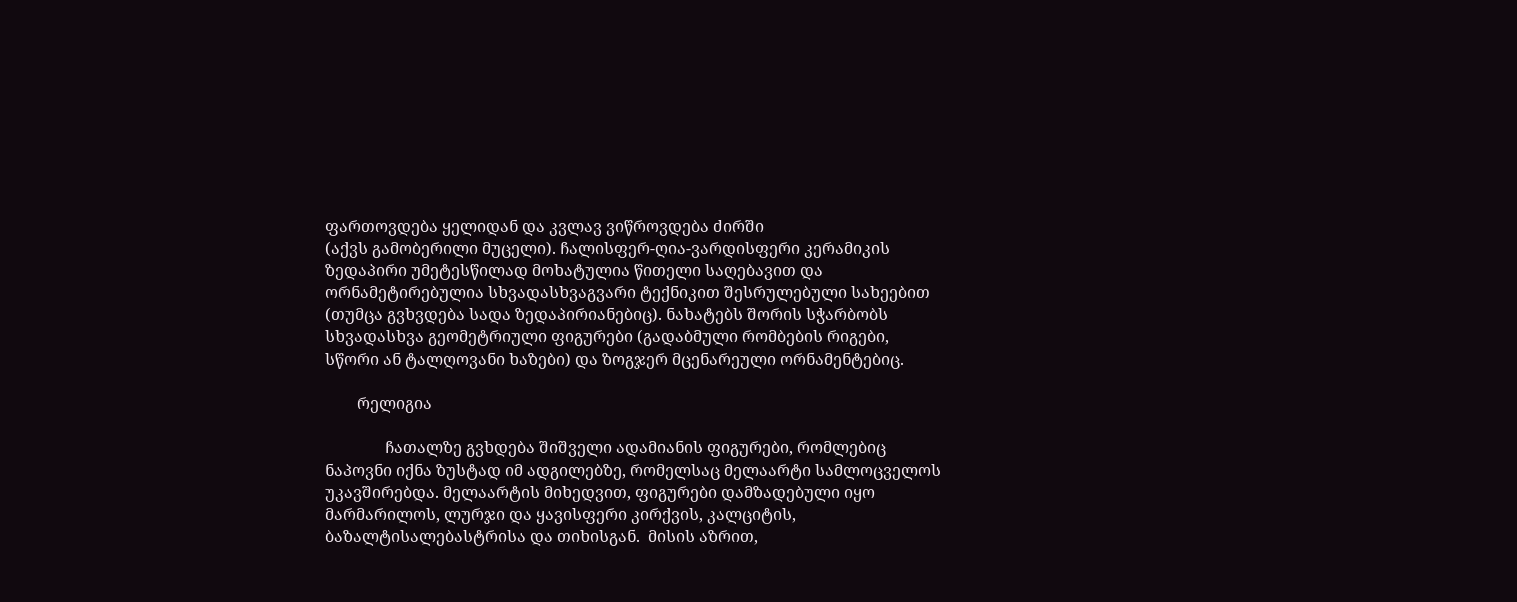ფართოვდება ყელიდან და კვლავ ვიწროვდება ძირში
(აქვს გამობერილი მუცელი). ჩალისფერ-ღია-ვარდისფერი კერამიკის ზედაპირი უმეტესწილად მოხატულია წითელი საღებავით და ორნამეტირებულია სხვადასხვაგვარი ტექნიკით შესრულებული სახეებით (თუმცა გვხვდება სადა ზედაპირიანებიც). ნახატებს შორის სჭარბობს სხვადასხვა გეომეტრიული ფიგურები (გადაბმული რომბების რიგები, სწორი ან ტალღოვანი ხაზები) და ზოგჯერ მცენარეული ორნამენტებიც.

        რელიგია

               ჩათალზე გვხდება შიშველი ადამიანის ფიგურები, რომლებიც ნაპოვნი იქნა ზუსტად იმ ადგილებზე, რომელსაც მელაარტი სამლოცველოს უკავშირებდა. მელაარტის მიხედვით, ფიგურები დამზადებული იყო მარმარილოს, ლურჯი და ყავისფერი კირქვის, კალციტის, ბაზალტისალებასტრისა და თიხისგან.  მისის აზრით,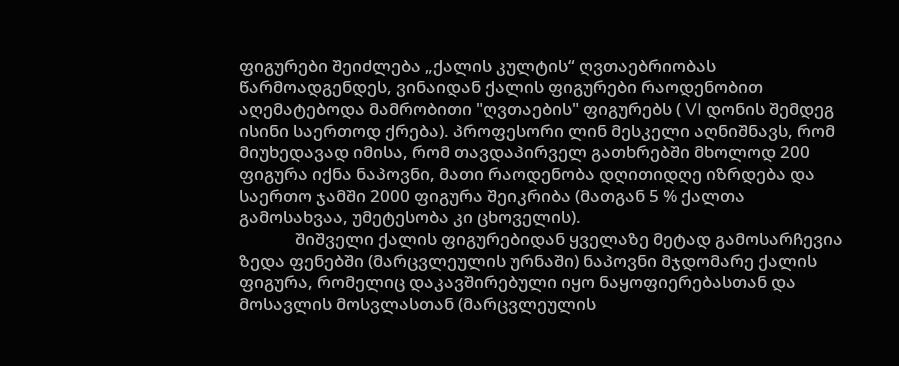ფიგურები შეიძლება „ქალის კულტის“ ღვთაებრიობას წარმოადგენდეს, ვინაიდან ქალის ფიგურები რაოდენობით აღემატებოდა მამრობითი "ღვთაების" ფიგურებს ( VI დონის შემდეგ ისინი საერთოდ ქრება). პროფესორი ლინ მესკელი აღნიშნავს, რომ მიუხედავად იმისა, რომ თავდაპირველ გათხრებში მხოლოდ 200 ფიგურა იქნა ნაპოვნი, მათი რაოდენობა დღითიდღე იზრდება და საერთო ჯამში 2000 ფიგურა შეიკრიბა (მათგან 5 % ქალთა გამოსახვაა, უმეტესობა კი ცხოველის).
              შიშველი ქალის ფიგურებიდან ყველაზე მეტად გამოსარჩევია ზედა ფენებში (მარცვლეულის ურნაში) ნაპოვნი მჯდომარე ქალის ფიგურა, რომელიც დაკავშირებული იყო ნაყოფიერებასთან და მოსავლის მოსვლასთან (მარცვლეულის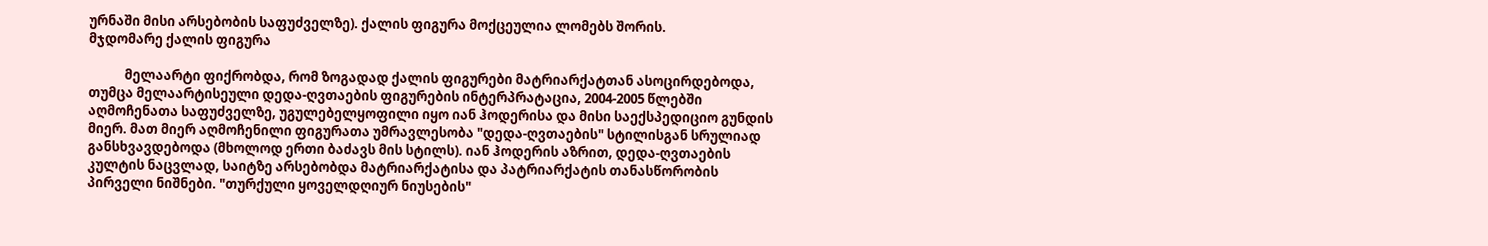ურნაში მისი არსებობის საფუძველზე). ქალის ფიგურა მოქცეულია ლომებს შორის.
მჯდომარე ქალის ფიგურა

            მელაარტი ფიქრობდა, რომ ზოგადად ქალის ფიგურები მატრიარქატთან ასოცირდებოდა, თუმცა მელაარტისეული დედა-ღვთაების ფიგურების ინტერპრატაცია, 2004-2005 წლებში აღმოჩენათა საფუძველზე, უგულებელყოფილი იყო იან ჰოდერისა და მისი საექსპედიციო გუნდის მიერ. მათ მიერ აღმოჩენილი ფიგურათა უმრავლესობა "დედა-ღვთაების" სტილისგან სრულიად განსხვავდებოდა (მხოლოდ ერთი ბაძავს მის სტილს). იან ჰოდერის აზრით, დედა-ღვთაების კულტის ნაცვლად, საიტზე არსებობდა მატრიარქატისა და პატრიარქატის თანასწორობის პირველი ნიშნები. "თურქული ყოველდღიურ ნიუსების"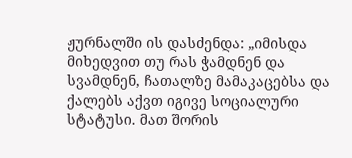ჟურნალში ის დასძენდა: „იმისდა მიხედვით თუ რას ჭამდნენ და სვამდნენ, ჩათალზე მამაკაცებსა და ქალებს აქვთ იგივე სოციალური სტატუსი. მათ შორის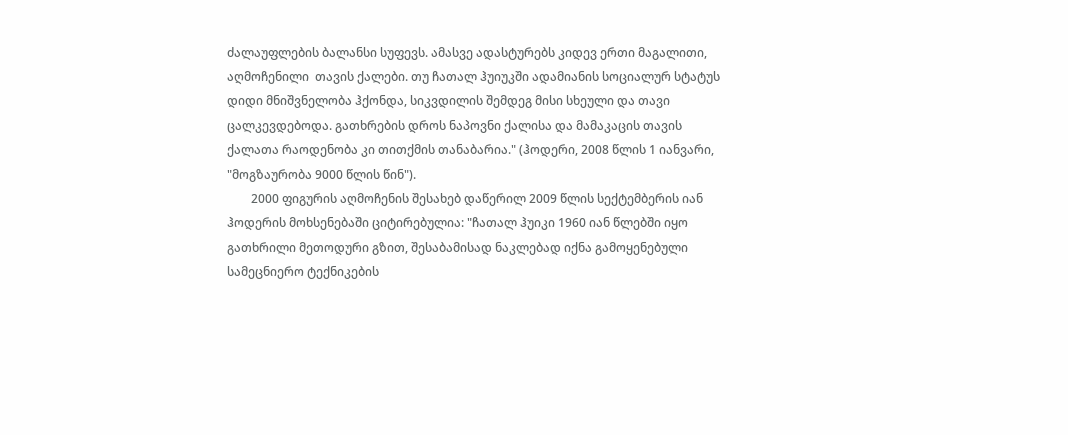ძალაუფლების ბალანსი სუფევს. ამასვე ადასტურებს კიდევ ერთი მაგალითი, აღმოჩენილი  თავის ქალები. თუ ჩათალ ჰუიუკში ადამიანის სოციალურ სტატუს დიდი მნიშვნელობა ჰქონდა, სიკვდილის შემდეგ მისი სხეული და თავი ცალკევდებოდა. გათხრების დროს ნაპოვნი ქალისა და მამაკაცის თავის ქალათა რაოდენობა კი თითქმის თანაბარია." (ჰოდერი, 2008 წლის 1 იანვარი, "მოგზაურობა 9000 წლის წინ").
        2000 ფიგურის აღმოჩენის შესახებ დაწერილ 2009 წლის სექტემბერის იან ჰოდერის მოხსენებაში ციტირებულია: "ჩათალ ჰუიკი 1960 იან წლებში იყო გათხრილი მეთოდური გზით, შესაბამისად ნაკლებად იქნა გამოყენებული სამეცნიერო ტექნიკების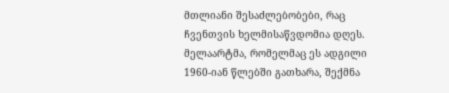მთლიანი შესაძლებობები, რაც ჩვენთვის ხელმისაწვდომია დღეს. მელაარტმა, რომელმაც ეს ადგილი 1960-იან წლებში გათხარა, შექმნა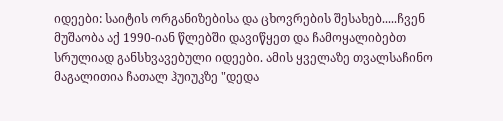იდეები: საიტის ორგანიზებისა და ცხოვრების შესახებ.....ჩვენ მუშაობა აქ 1990-იან წლებში დავიწყეთ და ჩამოყალიბებთ სრულიად განსხვავებული იდეები. ამის ყველაზე თვალსაჩინო მაგალითია ჩათალ ჰუიუკზე "დედა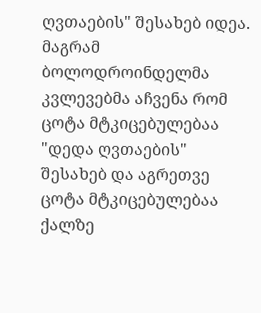ღვთაების" შესახებ იდეა. მაგრამ ბოლოდროინდელმა კვლევებმა აჩვენა რომ ცოტა მტკიცებულებაა "დედა ღვთაების" შესახებ და აგრეთვე ცოტა მტკიცებულებაა ქალზე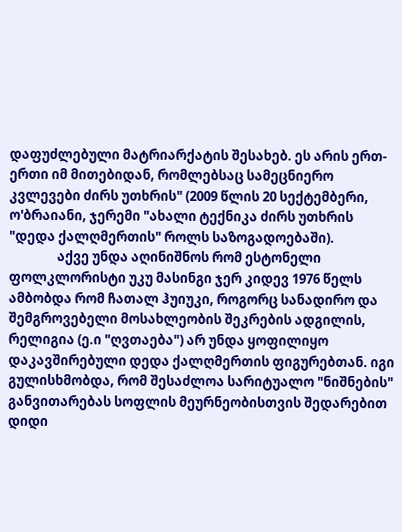დაფუძლებული მატრიარქატის შესახებ. ეს არის ერთ-ერთი იმ მითებიდან, რომლებსაც სამეცნიერო კვლევები ძირს უთხრის" (2009 წლის 20 სექტემბერი, ო'ბრაიანი, ჯერემი "ახალი ტექნიკა ძირს უთხრის "დედა ქალღმერთის" როლს საზოგადოებაში).
                აქვე უნდა აღინიშნოს რომ ესტონელი ფოლკლორისტი უკუ მასინგი ჯერ კიდევ 1976 წელს ამბობდა რომ ჩათალ ჰუიუკი, როგორც სანადირო და შემგროვებელი მოსახლეობის შეკრების ადგილის, რელიგია (ე.ი "ღვთაება") არ უნდა ყოფილიყო დაკავშირებული დედა ქალღმერთის ფიგურებთან. იგი გულისხმობდა, რომ შესაძლოა სარიტუალო "ნიშნების" განვითარებას სოფლის მეურნეობისთვის შედარებით დიდი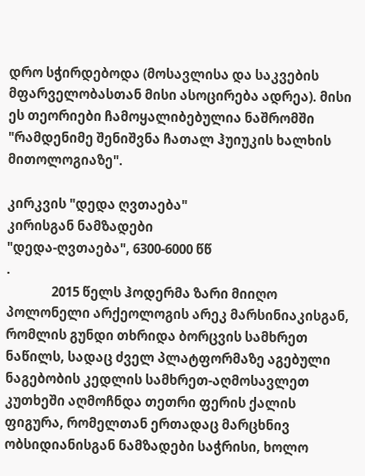დრო სჭირდებოდა (მოსავლისა და საკვების მფარველობასთან მისი ასოცირება ადრეა). მისი ეს თეორიები ჩამოყალიბებულია ნაშრომში "რამდენიმე შენიშვნა ჩათალ ჰუიუკის ხალხის მითოლოგიაზე".

კირკვის "დედა ღვთაება"
კირისგან ნამზადები
"დედა-ღვთაება", 6300-6000 წწ
.
               2015 წელს ჰოდერმა ზარი მიიღო პოლონელი არქეოლოგის არეკ მარსინიაკისგან, რომლის გუნდი თხრიდა ბორცვის სამხრეთ ნაწილს, სადაც ძველ პლატფორმაზე აგებული ნაგებობის კედლის სამხრეთ-აღმოსავლეთ კუთხეში აღმოჩნდა თეთრი ფერის ქალის ფიგურა, რომელთან ერთადაც მარცხნივ ობსიდიანისგან ნამზადები საჭრისი, ხოლო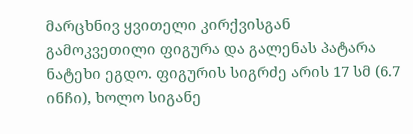მარცხნივ ყვითელი კირქვისგან გამოკვეთილი ფიგურა და გალენას პატარა ნატეხი ეგდო. ფიგურის სიგრძე არის 17 სმ (6.7 ინჩი), ხოლო სიგანე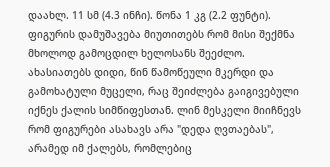დაახლ. 11 სმ (4.3 ინჩი). წონა 1 კგ (2.2 ფუნტი). ფიგურის დამუშავება მიუთითებს რომ მისი შექმნა მხოლოდ გამოცდილ ხელოსანს შეეძლო. ახასიათებს დიდი, წინ წამოწეული მკერდი და გამოხატული მუცელი, რაც შეიძლება გაიგივებული იქნეს ქალის სიმწიფესთან. ლინ მესკელი მიიჩნევს რომ ფიგურები ასახავს არა "დედა ღვთაებას", არამედ იმ ქალებს, რომლებიც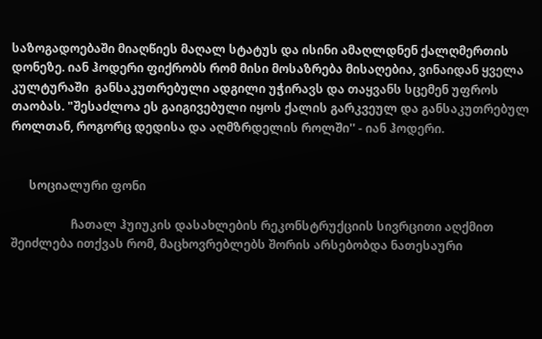საზოგადოებაში მიაღწიეს მაღალ სტატუს და ისინი ამაღლდნენ ქალღმერთის დონეზე. იან ჰოდერი ფიქრობს რომ მისი მოსაზრება მისაღებია, ვინაიდან ყველა კულტურაში  განსაკუთრებული ადგილი უჭირავს და თაყვანს სცემენ უფროს თაობას. "შესაძლოა ეს გაიგივებული იყოს ქალის გარკვეულ და განსაკუთრებულ როლთან, როგორც დედისა და აღმზრდელის როლში'' - იან ჰოდერი.


      სოციალური ფონი

                    ჩათალ ჰუიუკის დასახლების რეკონსტრუქციის სივრცითი აღქმით შეიძლება ითქვას რომ, მაცხოვრებლებს შორის არსებობდა ნათესაური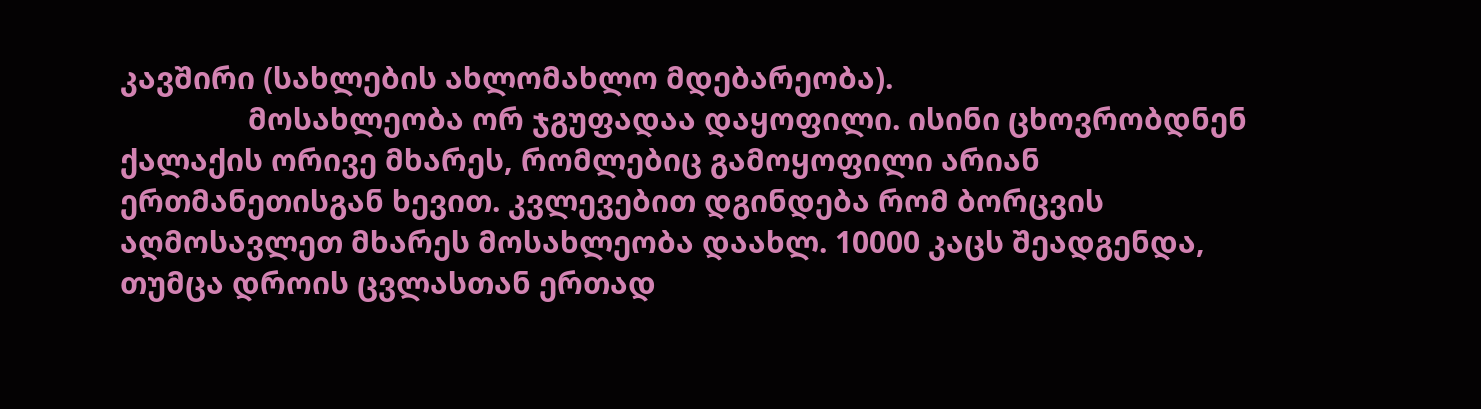კავშირი (სახლების ახლომახლო მდებარეობა).
                მოსახლეობა ორ ჯგუფადაა დაყოფილი. ისინი ცხოვრობდნენ ქალაქის ორივე მხარეს, რომლებიც გამოყოფილი არიან ერთმანეთისგან ხევით. კვლევებით დგინდება რომ ბორცვის აღმოსავლეთ მხარეს მოსახლეობა დაახლ. 10000 კაცს შეადგენდა, თუმცა დროის ცვლასთან ერთად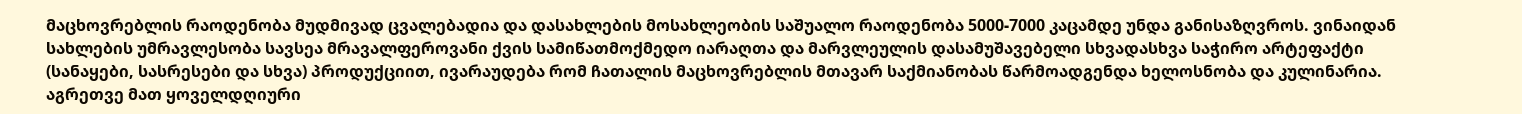მაცხოვრებლის რაოდენობა მუდმივად ცვალებადია და დასახლების მოსახლეობის საშუალო რაოდენობა 5000-7000 კაცამდე უნდა განისაზღვროს. ვინაიდან სახლების უმრავლესობა სავსეა მრავალფეროვანი ქვის სამიწათმოქმედო იარაღთა და მარვლეულის დასამუშავებელი სხვადასხვა საჭირო არტეფაქტი (სანაყები, სასრესები და სხვა) პროდუქციით, ივარაუდება რომ ჩათალის მაცხოვრებლის მთავარ საქმიანობას წარმოადგენდა ხელოსნობა და კულინარია. აგრეთვე მათ ყოველდღიური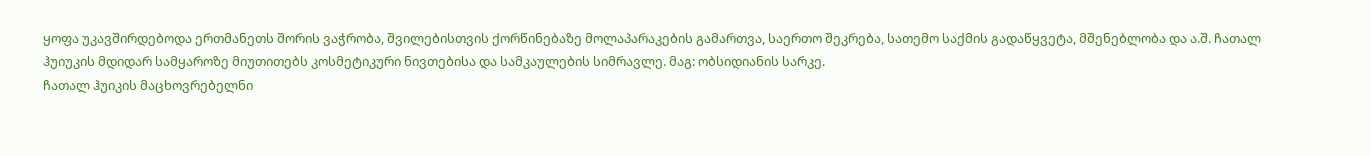ყოფა უკავშირდებოდა ერთმანეთს შორის ვაჭრობა, შვილებისთვის ქორწინებაზე მოლაპარაკების გამართვა, საერთო შეკრება, სათემო საქმის გადაწყვეტა, მშენებლობა და ა.შ. ჩათალ ჰუიუკის მდიდარ სამყაროზე მიუთითებს კოსმეტიკური ნივთებისა და სამკაულების სიმრავლე. მაგ: ობსიდიანის სარკე.
ჩათალ ჰუიკის მაცხოვრებელნი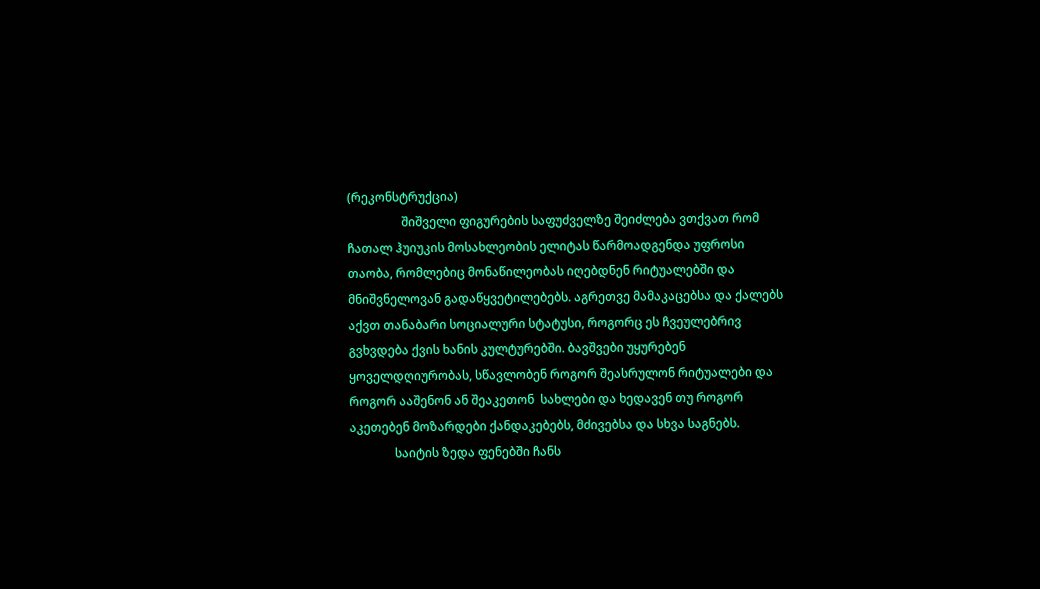(რეკონსტრუქცია)
                  შიშველი ფიგურების საფუძველზე შეიძლება ვთქვათ რომ ჩათალ ჰუიუკის მოსახლეობის ელიტას წარმოადგენდა უფროსი თაობა, რომლებიც მონაწილეობას იღებდნენ რიტუალებში და მნიშვნელოვან გადაწყვეტილებებს. აგრეთვე მამაკაცებსა და ქალებს აქვთ თანაბარი სოციალური სტატუსი, როგორც ეს ჩვეულებრივ გვხვდება ქვის ხანის კულტურებში. ბავშვები უყურებენ ყოველდღიურობას, სწავლობენ როგორ შეასრულონ რიტუალები და როგორ ააშენონ ან შეაკეთონ  სახლები და ხედავენ თუ როგორ აკეთებენ მოზარდები ქანდაკებებს, მძივებსა და სხვა საგნებს.
               საიტის ზედა ფენებში ჩანს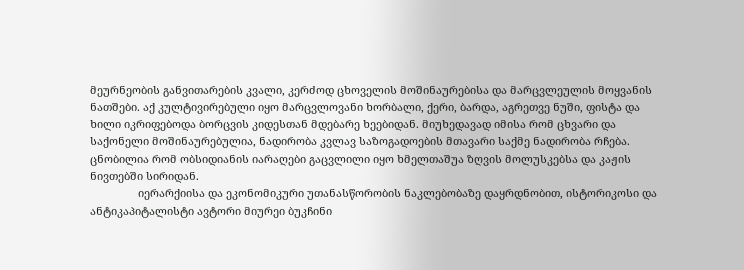მეურნეობის განვითარების კვალი, კერძოდ ცხოველის მოშინაურებისა და მარცვლეულის მოყვანის ნათშები. აქ კულტივირებული იყო მარცვლოვანი ხორბალი, ქერი, ბარდა, აგრეთვე ნუში, ფისტა და ხილი იკრიფებოდა ბორცვის კიდესთან მდებარე ხეებიდან. მიუხედავად იმისა რომ ცხვარი და საქონელი მოშინაურებულია, ნადირობა კვლავ საზოგადოების მთავარი საქმე ნადირობა რჩება. ცნობილია რომ ობსიდიანის იარაღები გაცვლილი იყო ხმელთაშუა ზღვის მოლუსკებსა და კაჟის ნივთებში სირიდან.
                იერარქიისა და ეკონომიკური უთანასწორობის ნაკლებობაზე დაყრდნობით, ისტორიკოსი და ანტიკაპიტალისტი ავტორი მიურეი ბუკჩინი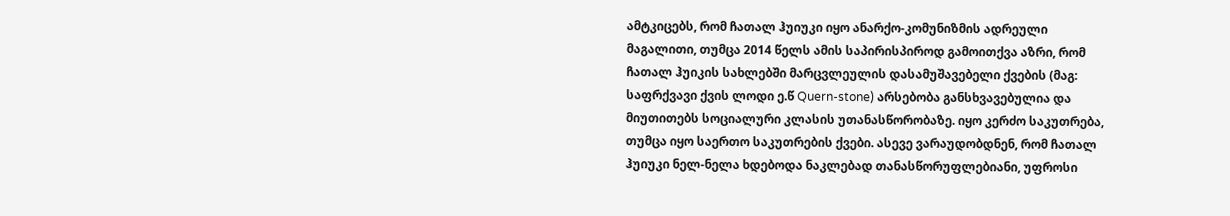ამტკიცებს, რომ ჩათალ ჰუიუკი იყო ანარქო-კომუნიზმის ადრეული მაგალითი, თუმცა 2014 წელს ამის საპირისპიროდ გამოითქვა აზრი, რომ ჩათალ ჰუიკის სახლებში მარცვლეულის დასამუშავებელი ქვების (მაგ: საფრქვავი ქვის ლოდი ე.წ Quern-stone) არსებობა განსხვავებულია და მიუთითებს სოციალური კლასის უთანასწორობაზე. იყო კერძო საკუთრება, თუმცა იყო საერთო საკუთრების ქვები. ასევე ვარაუდობდნენ, რომ ჩათალ ჰუიუკი ნელ-ნელა ხდებოდა ნაკლებად თანასწორუფლებიანი, უფროსი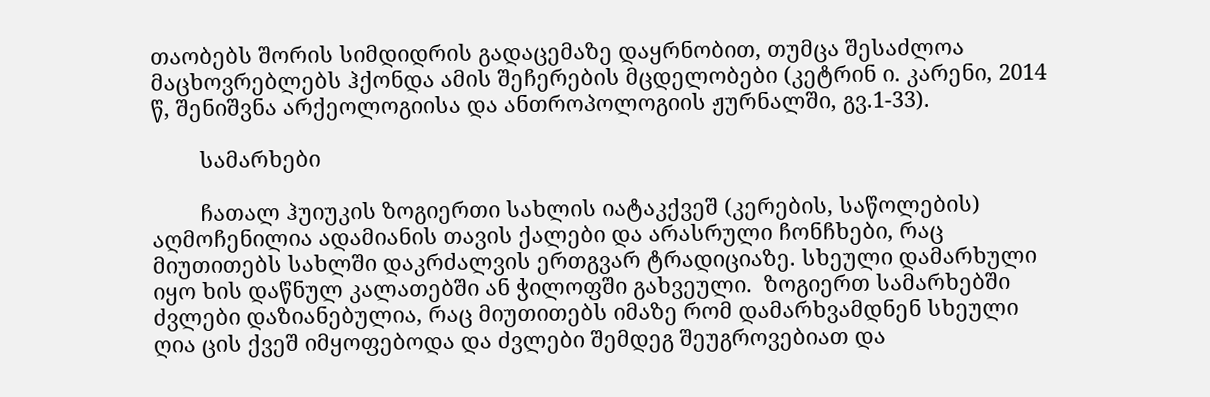თაობებს შორის სიმდიდრის გადაცემაზე დაყრნობით, თუმცა შესაძლოა მაცხოვრებლებს ჰქონდა ამის შეჩერების მცდელობები (კეტრინ ი. კარენი, 2014 წ, შენიშვნა არქეოლოგიისა და ანთროპოლოგიის ჟურნალში, გვ.1-33).

        სამარხები

        ჩათალ ჰუიუკის ზოგიერთი სახლის იატაკქვეშ (კერების, საწოლების) აღმოჩენილია ადამიანის თავის ქალები და არასრული ჩონჩხები, რაც მიუთითებს სახლში დაკრძალვის ერთგვარ ტრადიციაზე. სხეული დამარხული იყო ხის დაწნულ კალათებში ან ჭილოფში გახვეული.  ზოგიერთ სამარხებში ძვლები დაზიანებულია, რაც მიუთითებს იმაზე რომ დამარხვამდნენ სხეული ღია ცის ქვეშ იმყოფებოდა და ძვლები შემდეგ შეუგროვებიათ და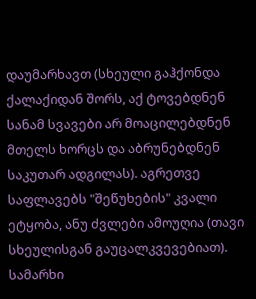დაუმარხავთ (სხეული გაჰქონდა ქალაქიდან შორს, აქ ტოვებდნენ სანამ სვავები არ მოაცილებდნენ მთელს ხორცს და აბრუნებდნენ საკუთარ ადგილას). აგრეთვე საფლავებს "შეწუხების" კვალი ეტყობა, ანუ ძვლები ამოუღია (თავი სხეულისგან გაუცალკვევებიათ).
სამარხი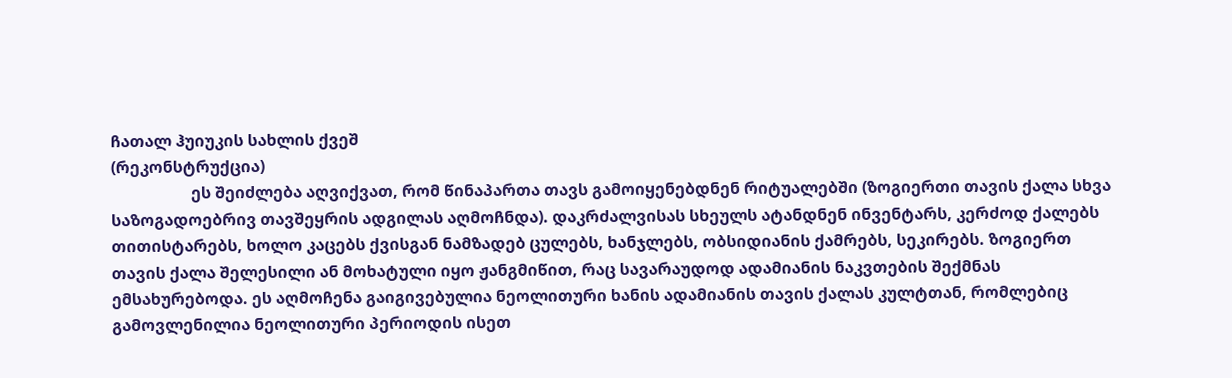ჩათალ ჰუიუკის სახლის ქვეშ
(რეკონსტრუქცია)
                    ეს შეიძლება აღვიქვათ, რომ წინაპართა თავს გამოიყენებდნენ რიტუალებში (ზოგიერთი თავის ქალა სხვა საზოგადოებრივ თავშეყრის ადგილას აღმოჩნდა). დაკრძალვისას სხეულს ატანდნენ ინვენტარს, კერძოდ ქალებს თითისტარებს, ხოლო კაცებს ქვისგან ნამზადებ ცულებს, ხანჯლებს, ობსიდიანის ქამრებს, სეკირებს. ზოგიერთ თავის ქალა შელესილი ან მოხატული იყო ჟანგმიწით, რაც სავარაუდოდ ადამიანის ნაკვთების შექმნას ემსახურებოდა. ეს აღმოჩენა გაიგივებულია ნეოლითური ხანის ადამიანის თავის ქალას კულტთან, რომლებიც გამოვლენილია ნეოლითური პერიოდის ისეთ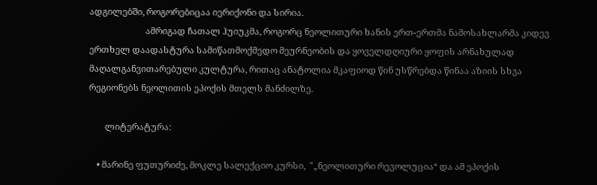ადგილებში, როგორებიცაა იერიქონი და სირია.
                            ამრიგად ჩათალ ჰუიუკმა, როგორც ნეოლითური ხანის ერთ-ერთმა ნამოსახლარმა კიდევ ერთხელ დაადასტურა სამიწათმოქმედო მეურნეობის და ყოველდღიური ყოფის არნახულად მაღალგანვითარებული კულტურა, რითაც ანატოლია მკაფიოდ წინ უსწრებდა წინაა აზიის სხვა რეგიონებს ნეოლითის ეპოქის მთელს მანძილზე.

        ლიტერატურა:

    • მარინე ფუთურიძე, მოკლე სალექციო კურსი,  "„ნეოლითური რევოლუცია“ და ამ ეპოქის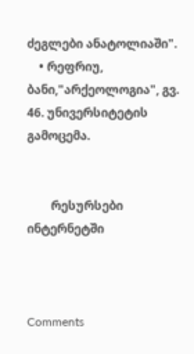ძეგლები ანატოლიაში".
    • რეფრიუ, ბანი,"არქეოლოგია", გვ. 46. უნივერსიტეტის გამოცემა.


        რესურსები ინტერნეტში



Comments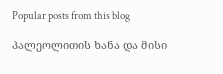Popular posts from this blog

პალეოლითის ხანა და მისი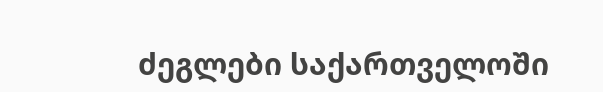ძეგლები საქართველოში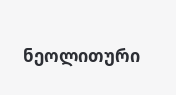ნეოლითური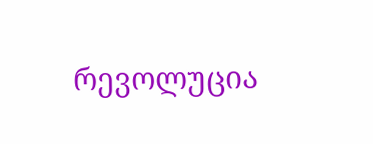რევოლუცია